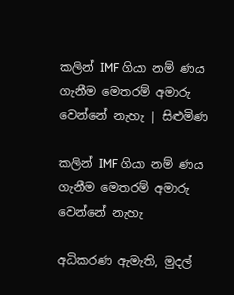කලින් IMF ගියා නම් ණය ගැනීම මෙතරම් අමාරු වෙන්නේ නැහැ | සිළුමිණ

කලින් IMF ගියා නම් ණය ගැනීම මෙතරම් අමාරු වෙන්නේ නැහැ

අධිකරණ ඇමැති, මුදල්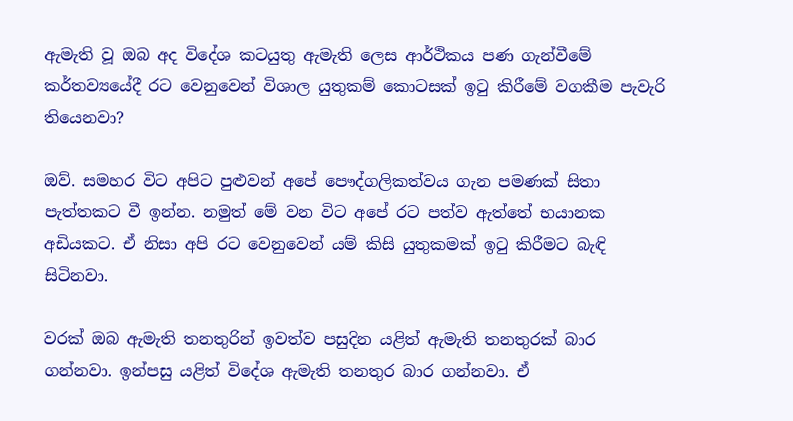ඇමැති වූ ඔබ අද විදේශ කටයුතු ඇමැති ලෙස ආර්ථිකය පණ ගැන්වීමේ කර්තව්‍යයේදී රට වෙනුවෙන් විශාල යුතුකම් කොටසක් ඉටු කිරීමේ වගකීම පැවැරි තියෙනවා?

ඔව්. සමහර විට අපිට පුළුවන් අපේ පෞද්ගලිකත්වය ගැන පමණක් සිතා පැත්තකට වී ඉන්න. නමුත් මේ වන විට අපේ රට පත්ව ඇත්තේ භයානක අඩියකට. ඒ නිසා අපි රට වෙනුවෙන් යම් කිසි යුතුකමක් ඉටු කිරීමට බැඳි සිටිනවා.

වරක් ඔබ ඇමැති තනතුරින් ඉවත්ව පසුදින යළිත් ඇමැති තනතුරක් බාර ගන්නවා. ඉන්පසු යළිත් විදේශ ඇමැති තනතුර බාර ගන්නවා. ඒ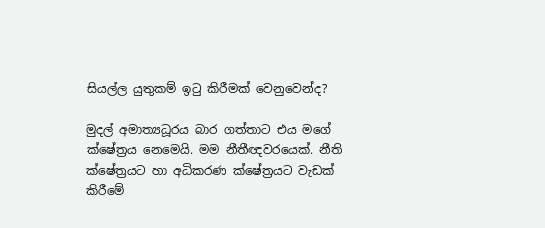සියල්ල යුතුකම් ඉටු කිරීමක් වෙනුවෙන්ද?

මුදල් අමාත්‍යධූරය බාර ගත්තාට එය මගේ ක්ෂේත්‍රය නෙමෙයි. මම නීතීඥවරයෙක්. නීති ක්ෂේත්‍රයට හා අධිකරණ ක්ෂේත්‍රයට වැඩක් කිරීමේ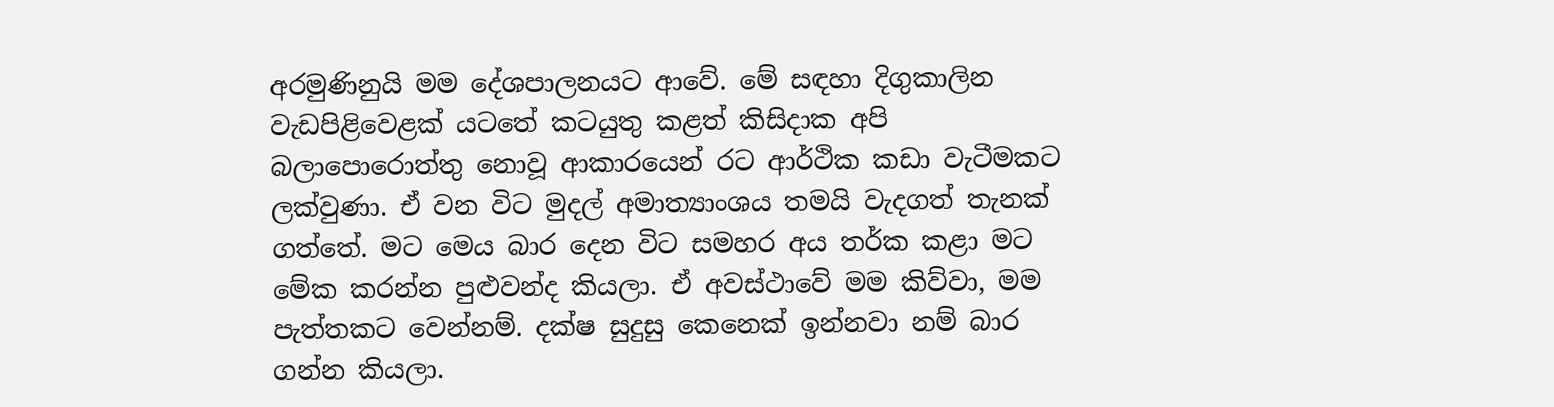අරමුණිනුයි මම දේශපාලනයට ආවේ. මේ සඳහා දිගුකාලින වැඩපිළිවෙළක් යටතේ කටයුතු කළත් කිසිදාක අපි බලාපොරොත්තු නොවූ ආකාරයෙන් රට ආර්ථික කඩා වැටීමකට ලක්වුණා. ඒ වන විට මුදල් අමාත්‍යාංශය තමයි වැදගත් තැනක් ගත්තේ. මට මෙය බාර දෙන විට සමහර අය තර්ක කළා මට මේක කරන්න පුළුවන්ද කියලා. ඒ අවස්ථාවේ මම කිව්වා, මම පැත්තකට වෙන්නම්. දක්ෂ සුදුසු කෙනෙක් ඉන්නවා නම් බාර ගන්න කියලා.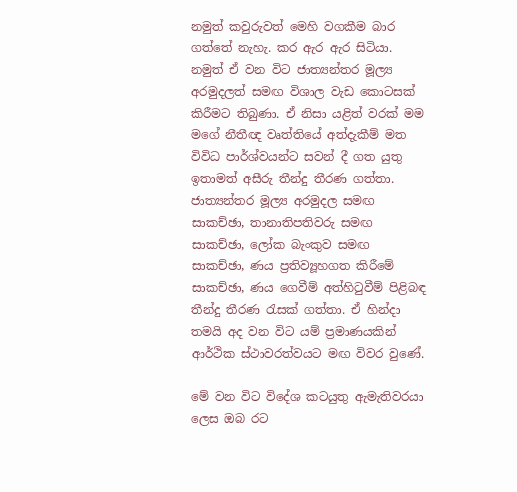නමුත් කවුරුවත් මෙහි වගකීම බාර ගත්තේ නැහැ. කර ඇර ඇර සිටියා. නමුත් ඒ වන විට ජාත්‍යන්තර මූල්‍ය අරමුදලත් සමඟ විශාල වැඩ කොටසක් කිරීමට තිබුණා. ඒ නිසා යළිත් වරක් මම මගේ නීතීඥ වෘත්තියේ අත්දැකීම් මත විවිධ පාර්ශ්වයන්ට සවන් දී ගත යුතු ඉතාමත් අසීරු තීන්දු තීරණ ගත්තා. ජාත්‍යන්තර මූල්‍ය අරමුදල සමඟ සාකච්ඡා, තානාතිපතිවරු සමඟ සාකච්ඡා, ලෝක බැංකුව සමඟ සාකච්ඡා, ණය ප්‍රතිව්‍යූහගත කිරීමේ සාකච්ඡා, ණය ගෙවීම් අත්හිටුවීම් පිළිබඳ තීන්දු තීරණ රැසක් ගත්තා. ඒ හින්දා තමයි අද වන විට යම් ප්‍රමාණයකින් ආර්ථික ස්ථාවරත්වයට මඟ විවර වුණේ.

මේ වන විට විදේශ කටයුතු ඇමැතිවරයා ලෙස ඔබ රට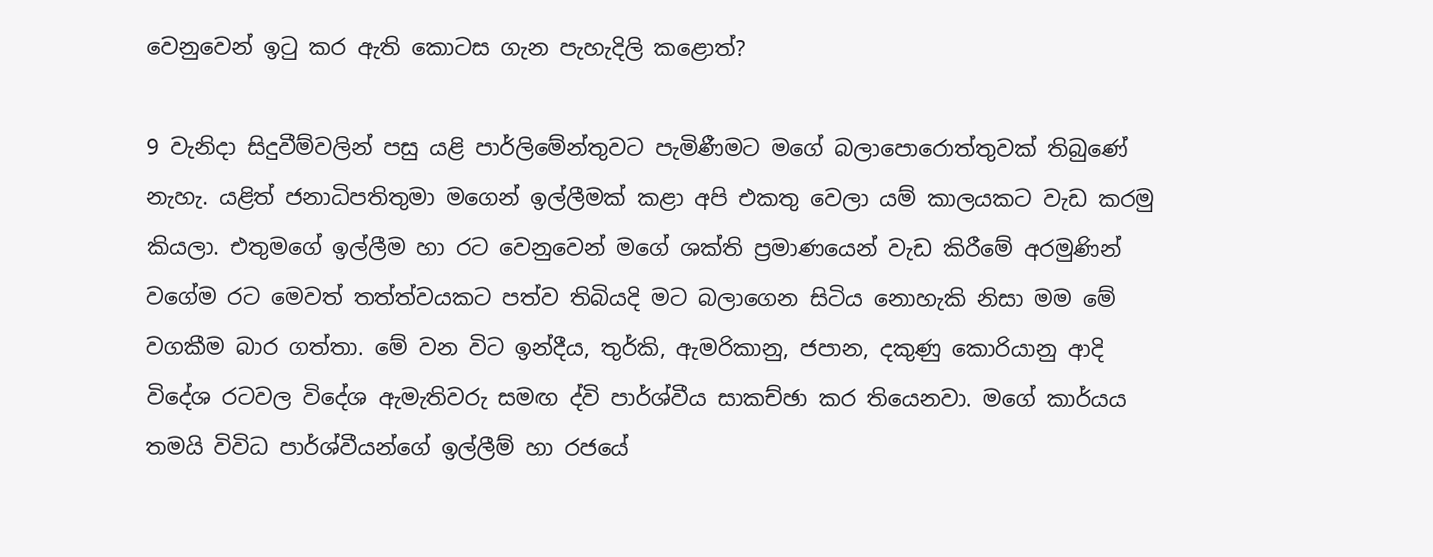වෙනුවෙන් ඉටු කර ඇති කොටස ගැන පැහැදිලි කළොත්?

9 වැනිදා සිදුවීම්වලින් පසු යළි පාර්ලිමේන්තුවට පැමිණීමට මගේ බලාපොරොත්තුවක් තිබුණේ නැහැ. යළිත් ජනාධිපතිතුමා මගෙන් ඉල්ලීමක් කළා අපි එකතු වෙලා යම් කාලයකට වැඩ කරමු කියලා. එතුමගේ ඉල්ලීම හා රට වෙනුවෙන් මගේ ශක්ති ප්‍රමාණයෙන් වැඩ කිරීමේ අරමුණින් වගේම රට මෙවත් තත්ත්වයකට පත්ව තිබියදි මට බලාගෙන සිටිය නොහැකි නිසා මම මේ වගකීම බාර ගත්තා. මේ වන විට ඉන්දීය, තුර්කි, ඇමරිකානු, ජපාන, දකුණු කොරියානු ආදි විදේශ රටවල විදේශ ඇමැතිවරු සමඟ ද්වි පාර්ශ්වීය සාකච්ඡා කර තියෙනවා. මගේ කාර්යය තමයි විවිධ පාර්ශ්වීයන්ගේ ඉල්ලීම් හා රජයේ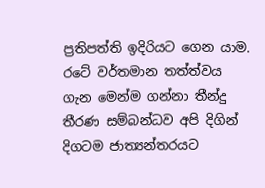ප්‍රතිපත්ති ඉදිරියට ගෙන යාම. රටේ වර්තමාන තත්ත්වය ගැන මෙන්ම ගන්නා තීන්දු තීරණ සම්බන්ධව අපි දිගින් දිගටම ජාත්‍යන්තරයට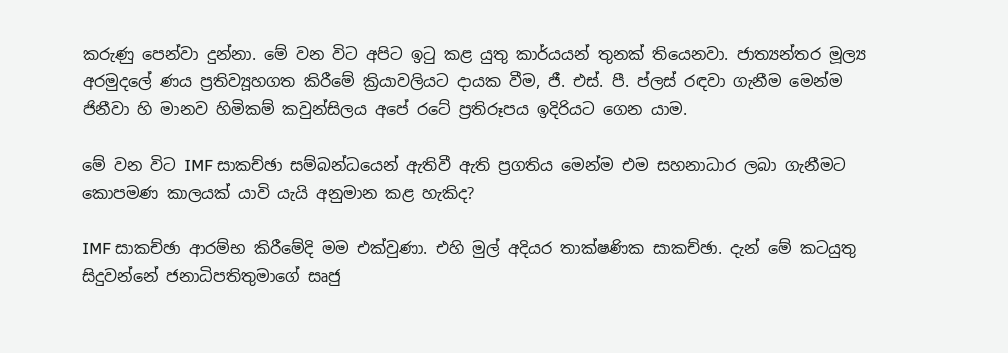කරුණු පෙන්වා දුන්නා. මේ වන විට අපිට ඉටු කළ යුතු කාර්යයන් තුනක් තියෙනවා. ජාත්‍යන්තර මූල්‍ය අරමුදලේ ණය ප්‍රතිව්‍යූහගත කිරීමේ ක්‍රියාවලියට දායක වීම, ජී. එස්. පී. ප්ලස් රඳවා ගැනීම මෙන්ම ජිනීවා හි මානව හිමිකම් කවුන්සිලය අපේ රටේ ප්‍රතිරූපය ඉදිරියට ගෙන යාම.

මේ වන විට IMF සාකච්ඡා සම්බන්ධයෙන් ඇතිවී ඇති ප්‍රගතිය මෙන්ම එම සහනාධාර ලබා ගැනීමට කොපමණ කාලයක් යාවි යැයි අනුමාන කළ හැකිද?

IMF සාකච්ඡා ආරම්භ කිරීමේදි මම එක්වුණා. එහි මුල් අදියර තාක්ෂණික සාකච්ඡා. දැන් මේ කටයුතු සිදුවන්නේ ජනාධිපතිතුමාගේ සෘජු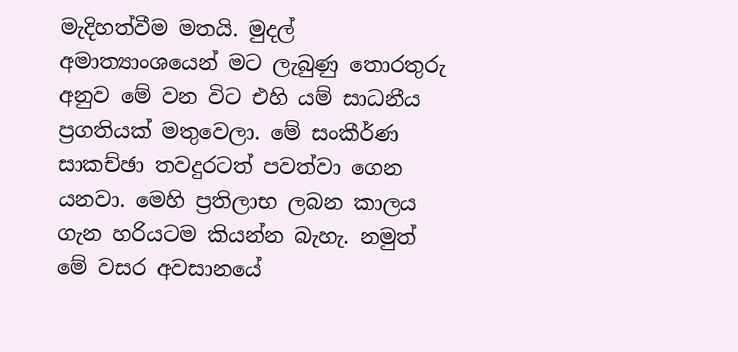මැදිහත්වීම මතයි. මුදල් අමාත්‍යාංශයෙන් මට ලැබුණු තොරතුරු අනුව මේ වන විට එහි යම් සාධනීය ප්‍රගතියක් මතුවෙලා. මේ සංකීර්ණ සාකච්ඡා තවදුරටත් පවත්වා ගෙන යනවා. මෙහි ප්‍රතිලාභ ලබන කාලය ගැන හරියටම කියන්න බැහැ. නමුත් මේ වසර අවසානයේ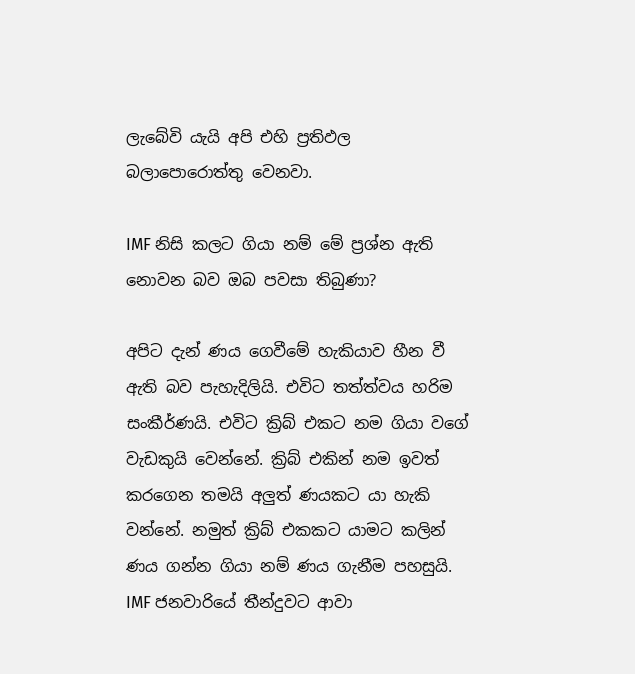ලැබේවි යැයි අපි එහි ප්‍රතිඵල බලාපොරොත්තු වෙනවා.

IMF නිසි කලට ගියා නම් මේ ප්‍රශ්න ඇති නොවන බව ඔබ පවසා තිබුණා?

අපිට දැන් ණය ගෙවීමේ හැකියාව හීන වී ඇති බව පැහැදිලියි. එවිට තත්ත්වය හරිම සංකීර්ණයි. එවිට ක්‍රිබ් එකට නම ගියා වගේ වැඩකුයි වෙන්නේ. ක්‍රිබ් එකින් නම ඉවත් කරගෙන තමයි අලුත් ණයකට යා හැකි වන්නේ. නමුත් ක්‍රිබ් එකකට යාමට කලින් ණය ගන්න ගියා නම් ණය ගැනීම පහසුයි. IMF ජනවාරියේ තීන්දුවට ආවා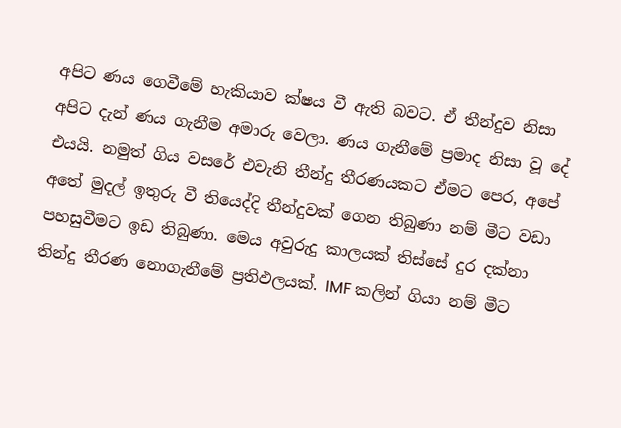අපිට ණය ගෙවීමේ හැකියාව ක්ෂය වී ඇති බවට. ඒ තීන්දුව නිසා අපිට දැන් ණය ගැනීම අමාරු වෙලා. ණය ගැනීමේ ප්‍රමාද නිසා වූ දේ එයයි. නමුත් ගිය වසරේ එවැනි තීන්දු තීරණයකට ඒමට පෙර, අපේ අතේ මුදල් ඉතුරු වී තියෙද්දි තීන්දුවක් ගෙන තිබුණා නම් මීට වඩා පහසුවීමට ඉඩ තිබුණා. මෙය අවුරුදු කාලයක් තිස්සේ දුර දක්නා තින්දු තීරණ නොගැනීමේ ප්‍රතිඵලයක්. IMF කලින් ගියා නම් මීට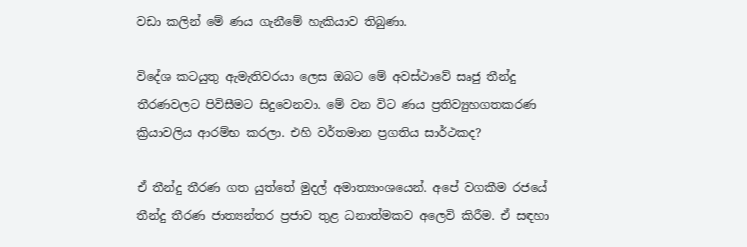වඩා කලින් මේ ණය ගැනීමේ හැකියාව තිබුණා.

විදේශ කටයුතු ඇමැතිවරයා ලෙස ඔබට මේ අවස්ථාවේ සෘජු තීන්දු තීරණවලට පිවිසීමට සිදුවෙනවා. මේ වන විට ණය ප්‍රතිව්‍යුහගතකරණ ක්‍රියාවලිය ආරම්භ කරලා. එහි වර්තමාන ප්‍රගතිය සාර්ථකද?

ඒ තීන්දු තීරණ ගත යුත්තේ මුදල් අමාත්‍යාංශයෙන්. අපේ වගකීම රජයේ තීන්දු තීරණ ජාත්‍යන්තර ප්‍රජාව තුළ ධනාත්මකව අලෙවි කිරීම. ඒ සඳහා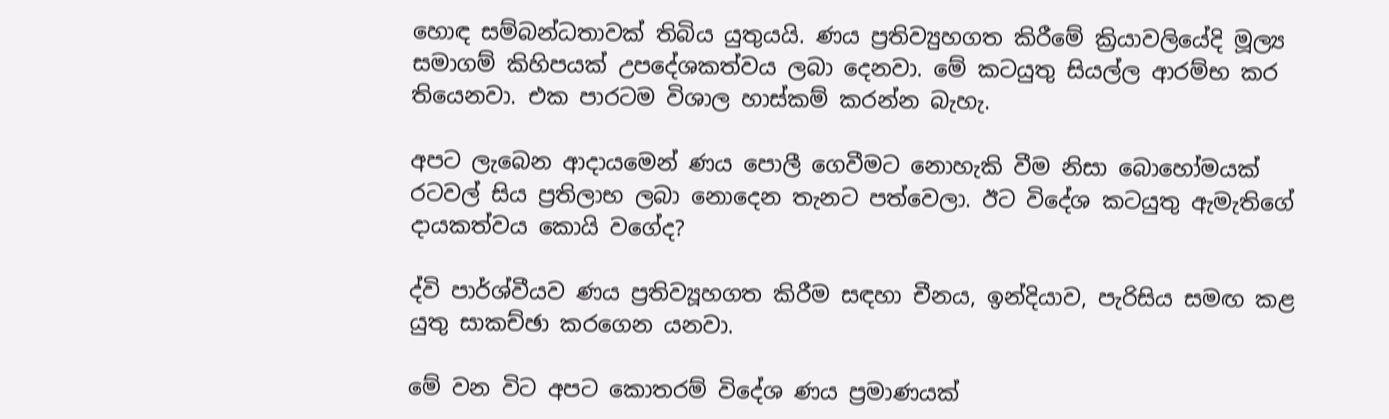හොඳ සම්බන්ධතාවක් තිබිය යුතුයයි. ණය ප්‍රතිව්‍යුහගත කිරීමේ ක්‍රියාවලියේදි මූල්‍ය සමාගම් කිහිපයක් උපදේශකත්වය ලබා දෙනවා. මේ කටයුතු සියල්ල ආරම්භ කර තියෙනවා. එක පාරටම විශාල හාස්කම් කරන්න බැහැ.

අපට ලැබෙන ආදායමෙන් ණය පොලී ගෙවීමට නොහැකි වීම නිසා බොහෝමයක් රටවල් සිය ප්‍රතිලාභ ලබා නොදෙන තැනට පත්වෙලා. ඊට විදේශ කටයුතු ඇමැතිගේ දායකත්වය කොයි වගේද?

ද්වි පාර්ශ්වීයව ණය ප්‍රතිව්‍යූහගත කිරීම සඳහා චීනය, ඉන්දියාව, පැරිසිය සමඟ කළ යුතු සාකච්ඡා කරගෙන යනවා.

මේ වන විට අපට කොතරම් විදේශ ණය ප්‍රමාණයක්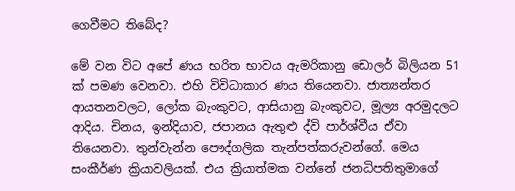ගෙවීමට තිබේද?

මේ වන විට අපේ ණය භරිත භාවය ඇමරිකානු ඩොලර් බිලියන 51 ක් පමණ වෙනවා. එහි විවිධාකාර ණය තියෙනවා. ජාත්‍යන්තර ආයතනවලට, ලෝක බැංකුවට, ආසියානු බැංකුවට, මූල්‍ය අරමුදලට ආදිය. චිනය, ඉන්දියාව, ජපානය ඇතුළු ද්වි පාර්ශ්වීය ඒවා තියෙනවා. තුන්වැන්න පෞද්ගලික තැන්පත්කරුවන්ගේ. මෙය සංකීර්ණ ක්‍රියාවලියක්. එය ක්‍රියාත්මක වන්නේ ජනධිපතිතුමාගේ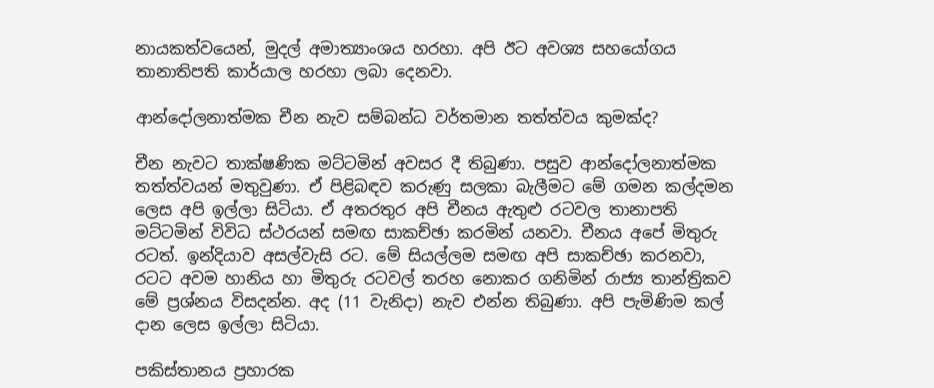නායකත්වයෙන්, මුදල් අමාත්‍යාංශය හරහා. අපි ඊට අවශ්‍ය සහයෝගය තානාතිපති කාර්යාල හරහා ලබා දෙනවා.

ආන්දෝලනාත්මක චීන නැව සම්බන්ධ වර්තමාන තත්ත්වය කුමක්ද?

චීන නැවට තාක්ෂණික මට්ටමින් අවසර දී තිබුණා. පසුව ආන්දෝලනාත්මක තත්ත්වයන් මතුවුණා. ඒ පිළිබඳව කරුණු සලකා බැලීමට මේ ගමන කල්දමන ලෙස අපි ඉල්ලා සිටියා. ඒ අතරතුර අපි චීනය ඇතුළු රටවල තානාපති මට්ටමින් විවිධ ස්ථරයන් සමඟ සාකච්ඡා කරමින් යනවා. චීනය අපේ මිතුරු රටත්. ඉන්දියාව අසල්වැසි රට. මේ සියල්ලම සමඟ අපි සාකච්ඡා කරනවා, රටට අවම හානිය හා මිතුරු රටවල් තරහ නොකර ගනිමින් රාජ්‍ය තාන්ත්‍රිකව මේ ප්‍රශ්නය විසදන්න. අද (11 වැනිදා) නැව එන්න තිබුණා. අපි පැමිණිම කල් දාන ලෙස ඉල්ලා සිටියා.

පකිස්තානය ප්‍රහාරක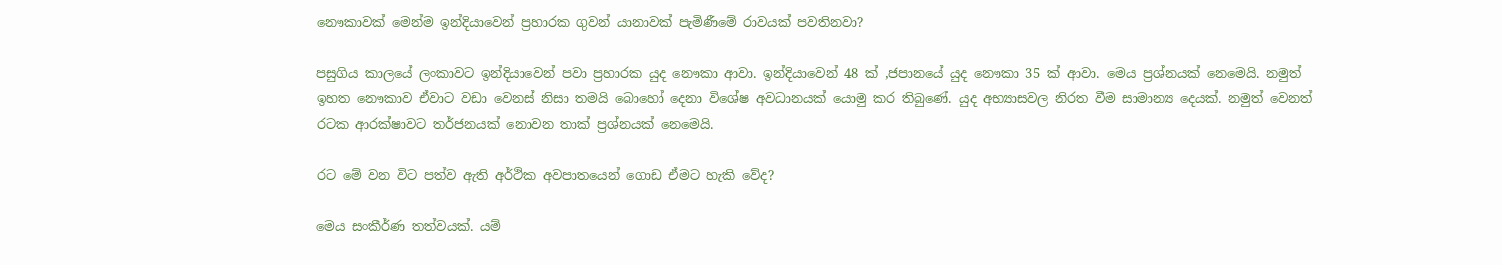නෞකාවක් මෙන්ම ඉන්දියාවෙන් ප්‍රහාරක ගුවන් යානාවක් පැමිණීමේ රාවයක් පවතිනවා?

පසුගිය කාලයේ ලංකාවට ඉන්දියාවෙන් පවා ප්‍රහාරක යුද නෞකා ආවා. ඉන්දියාවෙන් 48 ක් ,ජපානයේ යුද නෞකා 35 ක් ආවා. මෙය ප්‍රශ්නයක් නෙමෙයි. නමුත් ඉහත නෞකාව ඒවාට වඩා වෙනස් නිසා තමයි බොහෝ දෙනා විශේෂ අවධානයක් යොමු කර තිබුණේ. යුද අභ්‍යාසවල නිරත වීම සාමාන්‍ය දෙයක්. නමුත් වෙනත් රටක ආරක්ෂාවට තර්ජනයක් නොවන තාක් ප්‍රශ්නයක් නෙමෙයි.

රට මේ වන විට පත්ව ඇති අර්ථික අවපාතයෙන් ගොඩ ඒමට හැකි වේද?

මෙය සංකීර්ණ තත්වයක්. යම්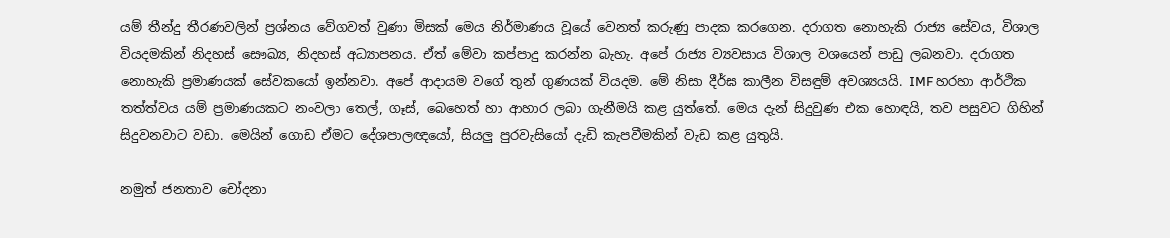යම් තීන්දු තීරණවලින් ප්‍රශ්නය වේගවත් වුණා මිසක් මෙය නිර්මාණය වූයේ වෙනත් කරුණු පාදක කරගෙන. දරාගත නොහැකි රාජ්‍ය සේවය, විශාල වියදමකින් නිදහස් සෞඛ්‍ය, නිදහස් අධ්‍යාපනය. ඒත් මේවා කප්පාදු කරන්න බැහැ. අපේ රාජ්‍ය ව්‍යවසාය විශාල වශයෙන් පාඩු ලබනවා. දරාගත නොහැකි ප්‍රමාණයක් සේවකයෝ ඉන්නවා. අපේ ආදායම වගේ තුන් ගුණයක් වියදම. මේ නිසා දීර්ඝ කාලීන විසඳුම් අවශ්‍යයයි. IMF හරහා ආර්ථික තත්ත්වය යම් ප්‍රමාණයකට නංවලා තෙල්, ගෑස්, බෙහෙත් හා ආහාර ලබා ගැනීමයි කළ යුත්තේ. මෙය දැන් සිදුවුණ එක හොඳයි, තව පසුවට ගිහින් සිදුවනවාට වඩා. මෙයින් ගොඩ ඒමට දේශපාලඥයෝ, සියලු පුරවැසියෝ දැඩි කැපවීමකින් වැඩ කළ යුතුයි.

නමුත් ජනතාව චෝදනා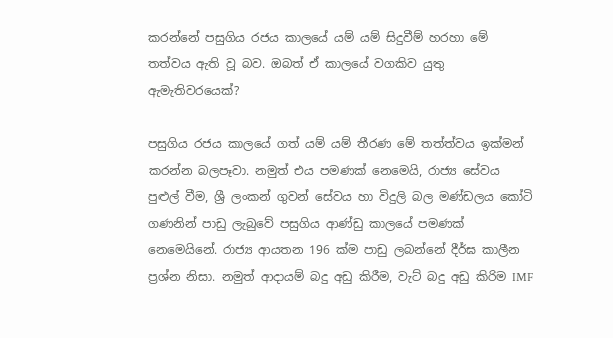කරන්නේ පසුගිය රජය කාලයේ යම් යම් සිදුවීම් හරහා මේ තත්වය ඇති වූ බව. ඔබත් ඒ කාලයේ වගකිව යුතු ඇමැතිවරයෙක්?

පසුගිය රජය කාලයේ ගත් යම් යම් තීරණ මේ තත්ත්වය ඉක්මන් කරන්න බලපෑවා. නමුත් එය පමණක් නෙමෙයි, රාජ්‍ය සේවය පුළුල් වීම, ශ්‍රී ලංකන් ගුවන් සේවය හා විදුලි බල මණ්ඩලය කෝටි ගණනින් පාඩු ලැබුවේ පසුගිය ආණ්ඩු කාලයේ පමණක් නෙමෙයිනේ. රාජ්‍ය ආයතන 196 ක්ම පාඩු ලබන්නේ දීර්ඝ කාලීන ප්‍රශ්න නිසා. නමුත් ආදායම් බදු අඩු කිරීම, වැට් බදු අඩු කිරිම IMF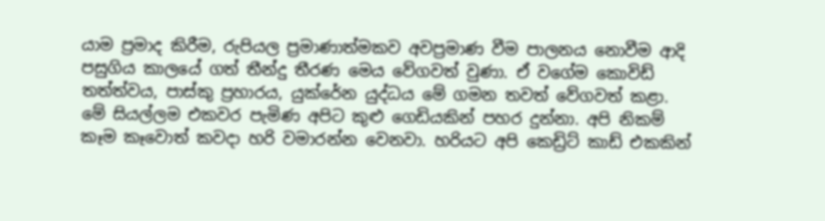යාම ප්‍රමාද කිරීම, රුපියල ප්‍රමාණාත්මකව අවප්‍රමාණ වීම පාලනය නොවීම ආදි පසුගිය කාලයේ ගත් තීන්දු තීරණ මෙය වේගවත් වුණා. ඒ වගේම කොවිඩ් තත්ත්වය, පාස්කු ප්‍රහාරය, යුක්රේන යුද්ධය මේ ගමන තවත් වේගවත් කළා. මේ සියල්ලම එකවර පැමිණ අපිට කුළු ගෙඩියකින් පහර දුන්නා. අපි නිකම් කෑම කෑවොත් කවදා හරි වමාරන්න වෙනවා. හරියට අපි කෙඩ්‍රිට් කාඩ් එකකින්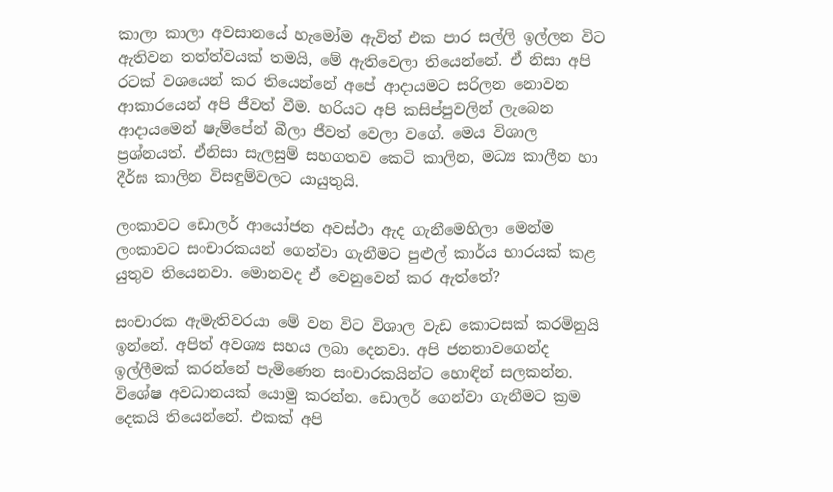කාලා කාලා අවසානයේ හැමෝම ඇවිත් එක පාර සල්ලි ඉල්ලන විට ඇතිවන තත්ත්වයක් තමයි, මේ ඇතිවෙලා තියෙන්නේ. ඒ නිසා අපි රටක් වශයෙන් කර තියෙන්නේ අපේ ආදායමට සරිලන නොවන ආකාරයෙන් අපි ජීවත් වීම. හරියට අපි කසිප්පුවලින් ලැබෙන ආදායමෙන් ෂැම්පේන් බීලා ජීවත් වෙලා වගේ. මෙය විශාල ප්‍රශ්නයත්. ඒනිසා සැලසුම් සහගතව කෙටි කාලින, මධ්‍ය කාලීන හා දීර්ඝ කාලින විසඳුම්වලට යායුතුයි.

ලංකාවට ඩොලර් ආයෝජන අවස්ථා ඇද ගැනීමෙහිලා මෙන්ම ලංකාවට සංචාරකයන් ගෙන්වා ගැනීමට පුළුල් කාර්ය භාරයක් කළ යුතුව තියෙනවා. මොනවද ඒ වෙනුවෙන් කර ඇත්තේ?

සංචාරක ඇමැතිවරයා මේ වන විට විශාල වැඩ කොටසක් කරමිනුයි ඉන්නේ. අපිත් අවශ්‍ය සහය ලබා දෙනවා. අපි ජනතාවගෙන්ද ඉල්ලීමක් කරන්නේ පැමිණෙන සංචාරකයින්ට හොඳින් සලකන්න. විශේෂ අවධානයක් යොමු කරන්න. ඩොලර් ගෙන්වා ගැනීමට ක්‍රම දෙකයි තියෙන්නේ. එකක් අපි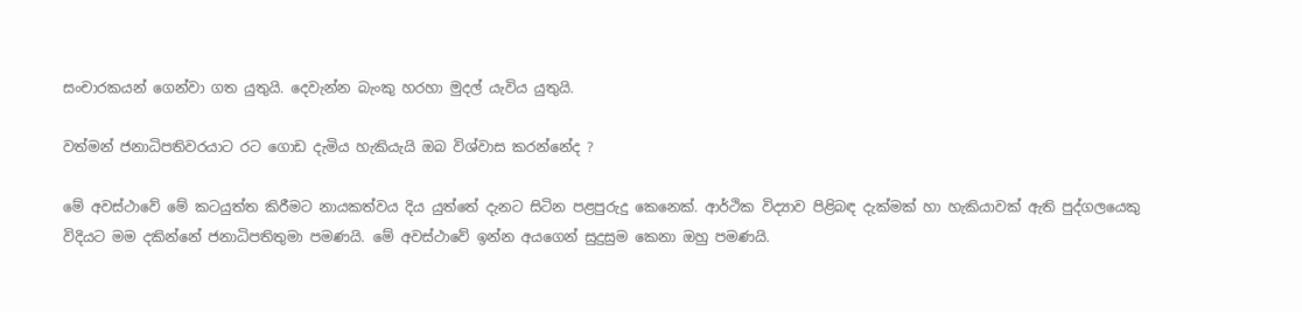සංචාරකයන් ගෙන්වා ගත යුතුයි. දෙවැන්න බැංකු හරහා මුදල් යැවිය යුතුයි.

වත්මන් ජනාධිපතිවරයාට රට ගොඩ දැමිය හැකියැයි ඔබ විශ්වාස කරන්නේද ?

මේ අවස්ථාවේ මේ කටයුත්ත කිරීමට නායකත්වය දිය යුත්තේ දැනට සිටින පළපුරුදු කෙනෙක්. ආර්ථික විද්‍යාව පිළිබඳ දැක්මක් හා හැකියාවක් ඇති පුද්ගලයෙකු විදියට මම දකින්නේ ජනාධිපතිතුමා පමණයි. මේ අවස්ථාවේ ඉන්න අයගෙන් සුදුසුම කෙනා ඔහු පමණයි.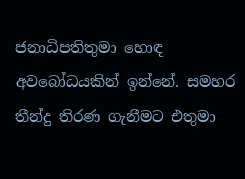ජනාධිපතිතුමා හොඳ අවබෝධයකින් ඉන්නේ. සමහර තීන්දු තිරණ ගැනීමට එතුමා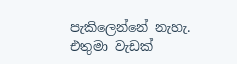පැකිලෙන්නේ නැහැ. එතුමා වැඩක්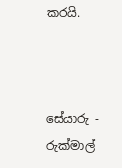කරයි.



සේයාරු - රුක්මාල්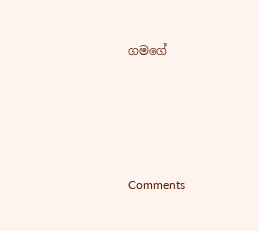ගමගේ





Comments